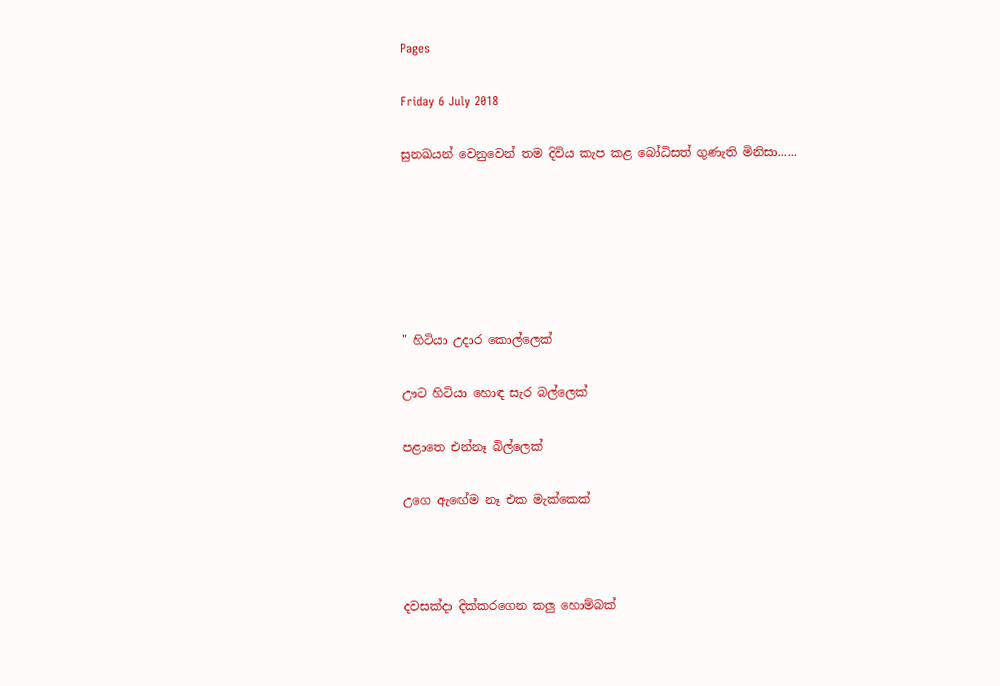Pages

Friday 6 July 2018

සුනඛයන් වෙනුවෙන් තම දිවිය කැප කළ බෝධිසත් ගුණැති මිනිසා......






" හිටියා උදාර කොල්ලෙක්

ඌට හිටියා හොඳ සැර බල්ලෙක්

පළාතෙ එන්නෑ බිල්ලෙක්

උගෙ ඇඟේම නෑ එක මැක්කෙක්



දවසක්දා දික්කරගෙන කලු හොම්බක්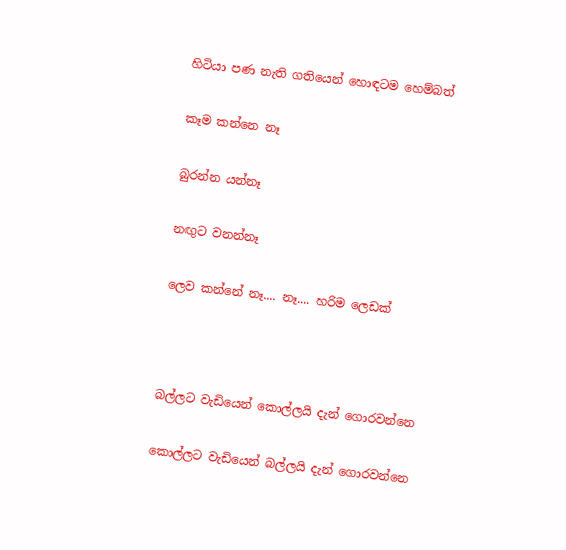හිටියා පණ නැති ගතියෙන් හොඳටම හෙම්බත්

කෑම කන්නෙ නෑ

බුරන්න යන්නෑ

නඟුට වනන්නෑ

ලෙව කන්නේ නෑ.... නෑ.... හරිම ලෙඩක්



බල්ලට වැඩියෙන් කොල්ලයි දැන් ගොරවන්නෙ

කොල්ලට වැඩියෙන් බල්ලයි දැන් ගොරවන්නෙ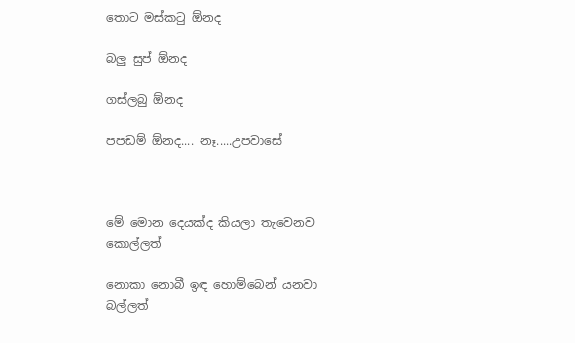තොට මස්කටු ඕනද

බලු සුප් ඕනද

ගස්ලබු ඕනද

පපඩම් ඕනද.... නෑ.....උපවාසේ



මේ මොන දෙයක්ද කියලා තැවෙනව කොල්ලත්

නොකා නොබී ඉඳ හොම්බෙන් යනවා බල්ලත්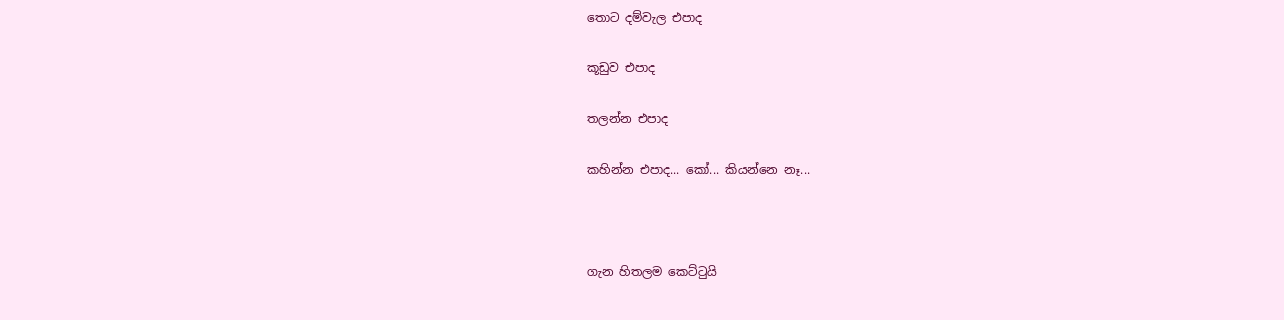තොට දම්වැල එපාද

කූඩුව එපාද

තලන්න එපාද

කහින්න එපාද... කෝ... කියන්නෙ නෑ...



ගැන හිතලම කෙට්ටුයි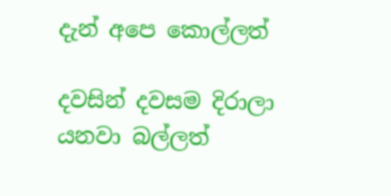දැන් අපෙ කොල්ලත්

දවසින් දවසම දිරාලා යනවා බල්ලත්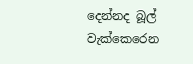දෙන්නද බූල් වැක්කෙරෙන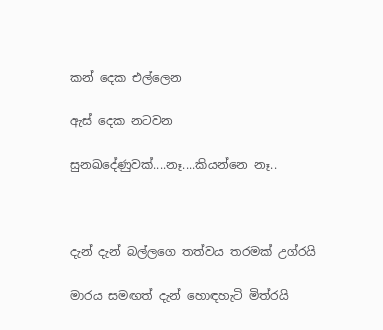කන් දෙක එල්ලෙන

ඇස් දෙක නටවන

සුනඛදේණුවක්....නෑ....කියන්නෙ නෑ..



දැන් දැන් බල්ලගෙ තත්වය තරමක් උග්රයි

මාරය සමඟත් දැන් හොඳහැටි මිත්රයි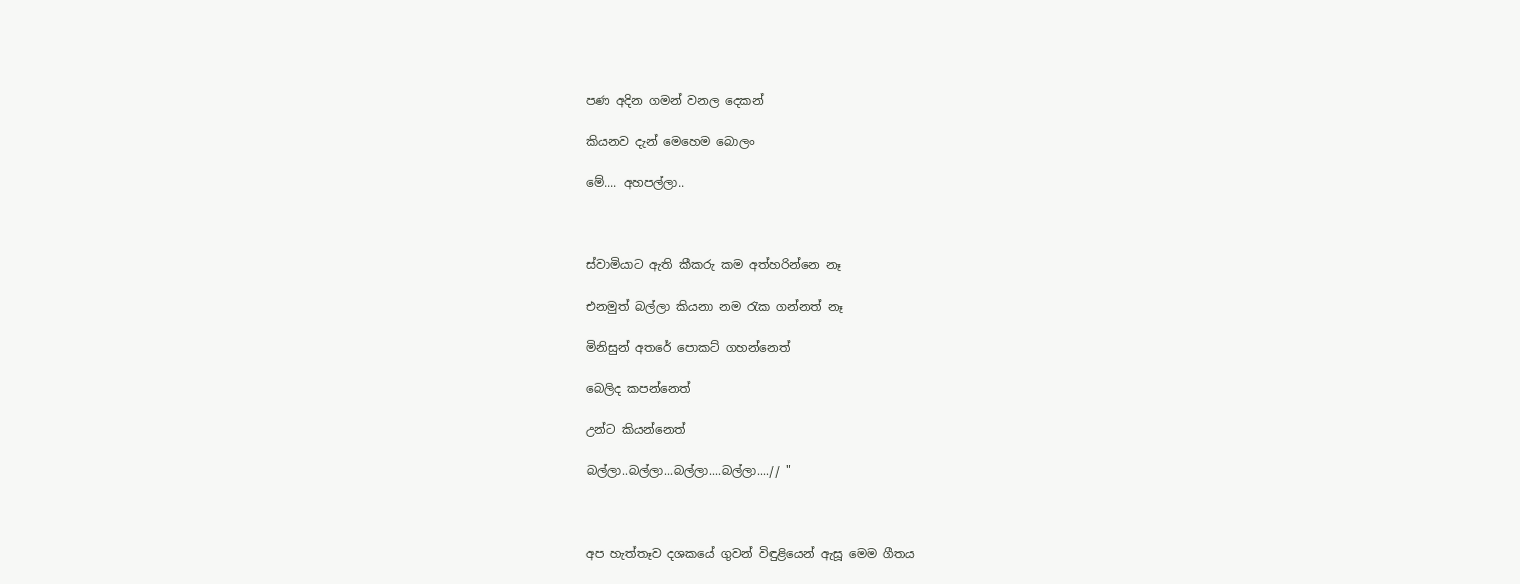පණ අදින ගමන් වනල දෙකන්

කියනව දැන් මෙහෙම බොලං

මේ.... අහපල්ලා..



ස්වාමියාට ඇති කීකරු කම අත්හරින්නෙ නෑ

එනමුත් බල්ලා කියනා නම රැක ගන්නත් නෑ

මිනිසුන් අතරේ පොකට් ගහන්නෙත්

බෙලිද කපන්නෙත්

උන්ට කියන්නෙත්

බල්ලා..බල්ලා...බල්ලා....බල්ලා....// "



අප හැත්තෑව දශකයේ ගුවන් විඳුළියෙන් ඇසූ මෙම ගීතය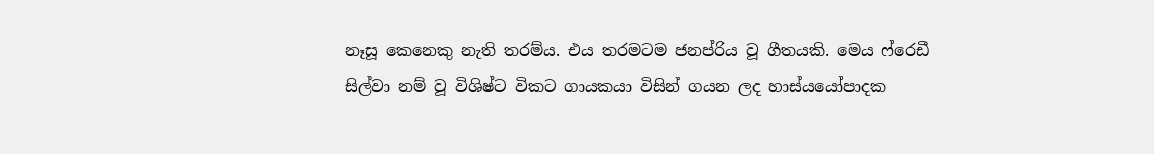නෑසූ කෙනෙකු නැති තරම්ය. එය තරමටම ජනප්රිය වූ ගීතයකි. මෙය ෆ්රෙඩී සිල්වා නම් වූ විශිෂ්ට විකට ගායකයා විසින් ගයන ලද හාස්යයෝපාදක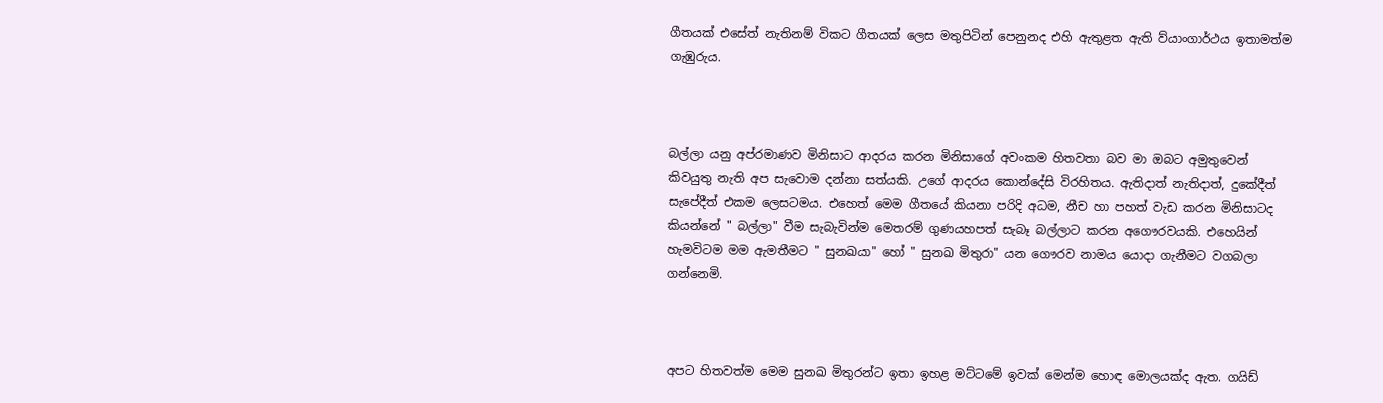ගීතයක් එසේත් නැතිනම් විකට ගීතයක් ලෙස මතුපිටින් පෙනුනද එහි ඇතුළත ඇති ව්යාංගාර්ථය ඉතාමත්ම ගැඹුරුය.



බල්ලා යනු අප්රමාණව මිනිසාට ආදරය කරන මිනිසාගේ අවංකම හිතවතා බව මා ඔබට අමුතුවෙන් කිවයුතු නැති අප සැවොම දන්නා සත්යකි. උගේ ආදරය කොන්දේසි විරහිතය. ඇතිදාත් නැතිදාත්, දුකේදීත් සැපේදීත් එකම ලෙසටමය. එහෙත් මෙම ගීතයේ කියනා පරිදි අධම, නීච හා පහත් වැඩ කරන මිනිසාටද කියන්නේ " බල්ලා" වීම සැබැවින්ම මෙතරම් ගුණයහපත් සැබෑ බල්ලාට කරන අගෞරවයකි. එහෙයින් හැමවිටම මම ඇමතීමට " සුනඛයා" හෝ " සුනඛ මිතුරා" යන ගෞරව නාමය යොදා ගැනීමට වගබලා ගන්නෙමි.



අපට හිතවත්ම මෙම සුනඛ මිතුරන්ට ඉතා ඉහළ මට්ටමේ ඉවක් මෙන්ම හොඳ මොලයක්ද ඇත. ගයිඩ්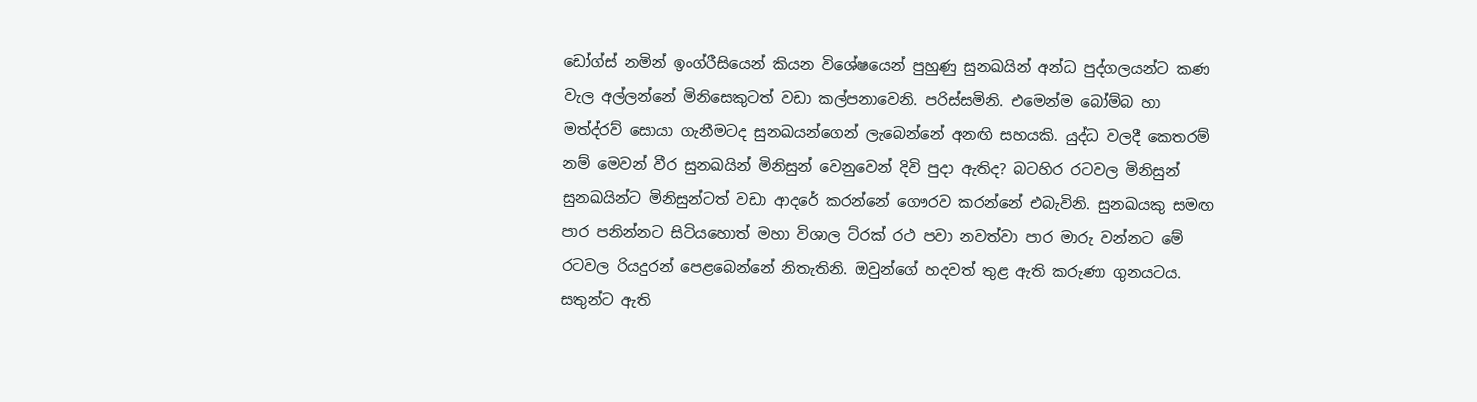ඩෝග්ස් නමින් ඉංග්රීසියෙන් කියන විශේෂයෙන් පුහුණු සුනඛයින් අන්ධ පුද්ගලයන්ට කණ වැල අල්ලන්නේ මිනිසෙකුටත් වඩා කල්පනාවෙනි. පරිස්සමිනි. එමෙන්ම බෝම්බ හා මත්ද්රව් සොයා ගැනීමටද සුනඛයන්ගෙන් ලැබෙන්නේ අනඟි සහයකි. යුද්ධ වලදී කෙතරම් නම් මෙවන් වීර සුනඛයින් මිනිසුන් වෙනුවෙන් දිවි පුදා ඇතිද? බටහිර රටවල මිනිසුන් සුනඛයින්ට මිනිසුන්ටත් වඩා ආදරේ කරන්නේ ගෞරව කරන්නේ එබැවිනි. සුනඛයකු සමඟ පාර පනින්නට සිටියහොත් මහා විශාල ට්රක් රථ පවා නවත්වා පාර මාරු වන්නට මේ රටවල රියදුරන් පෙළබෙන්නේ නිතැතිනි. ඔවුන්ගේ හදවත් තුළ ඇති කරුණා ගුනයටය. සතුන්ට ඇති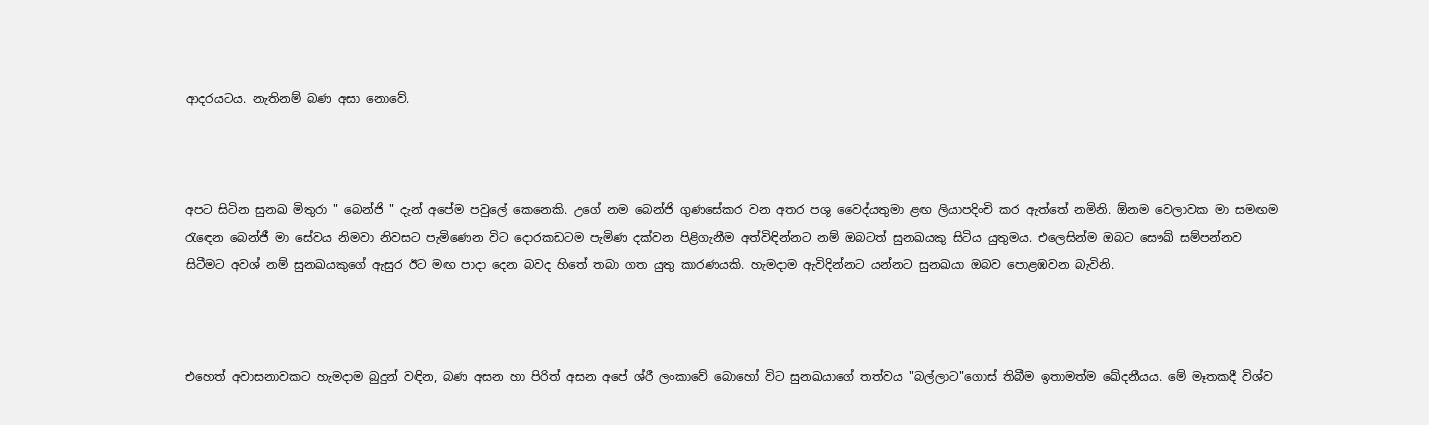ආදරයටය. නැතිනම් බණ අසා නොවේ.



අපට සිටින සුනඛ මිතුරා " බෙන්ජි " දැන් අපේම පවුලේ කෙනෙකි. උගේ නම බෙන්ජි ගුණසේකර වන අතර පශු වෛද්යතුමා ළඟ ලියාපදිංචි කර ඇත්තේ නමිනි. ඕනම වෙලාවක මා සමඟම රැඳෙන බෙන්ජී මා සේවය නිමවා නිවසට පැමිණෙන විට දොරකඩටම පැමිණ දක්වන පිළිගැනීම අත්විඳින්නට නම් ඔබටත් සුනඛයකු සිටිය යුතුමය. එලෙසින්ම ඔබට සෞඛ් සම්පන්නව සිටීමට අවශ් නම් සුනඛයකුගේ ඇසුර ඊට මඟ පාදා දෙන බවද හිතේ තබා ගත යුතු කාරණයකි. හැමදාම ඇවිදින්නට යන්නට සුනඛයා ඔබව පොළඹවන බැවිනි.



එහෙත් අවාසනාවකට හැමදාම බුදුන් වඳින, බණ අසන හා පිරිත් අසන අපේ ශ්රී ලංකාවේ බොහෝ විට සුනඛයාගේ තත්වය "බල්ලාට"ගොස් තිබීම ඉතාමත්ම ඛේදනීයය. මේ මෑතකදී විශ්ව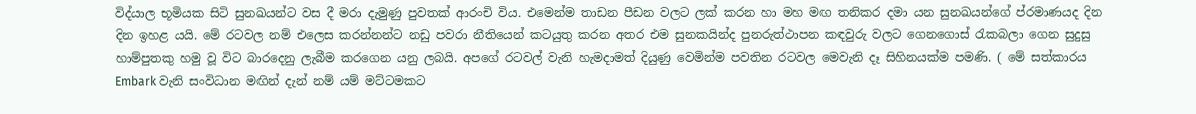විද්යාල භූමියක සිටි සුනඛයන්ට වස දී මරා දැමුණු පුවතක් ආරංචි විය. එමෙන්ම තාඩන පීඩන වලට ලක් කරන හා මහ මඟ තනිකර දමා යන සුනඛයන්ගේ ප්රමාණයද දින දින ඉහළ යයි. මේ රටවල නම් එලෙස කරන්නන්ට නඩු පවරා නීතියෙන් කටයුතු කරන අතර එම සුනකයින්ද පුනරුත්ථාපන කඳවුරු වලට ගෙනගොස් රැකබලා ගෙන සුදුසු හාම්පුතකු හමු වූ විට බාරදෙනු ලැබීම කරගෙන යනු ලබයි. අපගේ රටවල් වැනි හැමදාමත් දියුණු වෙමින්ම පවතින රටවල මෙවැනි දෑ සිහිනයක්ම පමණි. ( මේ සත්කාරය Embark වැනි සංවිධාන මඟින් දැන් නම් යම් මට්ටමකට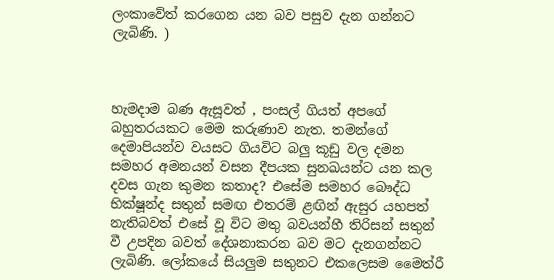ලංකාවේත් කරගෙන යන බව පසුව දැන ගන්නට ලැබිණි. )



හැමදාම බණ ඇසූවත් , පංසල් ගියත් අපගේ බහුතරයකට මෙම කරුණාව නැත. තමන්ගේ දෙමාපියන්ව වයසට ගියවිට බලු කූඩු වල දමන සමහර අමනයන් වසන දීපයක සුනඛයන්ට යන කල දවස ගැන කුමන කතාද? එසේම සමහර බෞද්ධ භික්ෂූන්ද සතුන් සමඟ එතරම් ළඟින් ඇසුර යහපත් නැතිබවත් එසේ වූ විට මතු බවයන්හී තිරිසන් සතුන් වී උපදින බවත් දේශනාකරන බව මට දැනගන්නට ලැබිණි. ලෝකයේ සියලුම සතුනට එකලෙසම මෛත්රී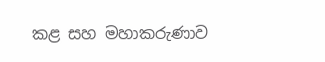කළ සහ මහාකරුණාව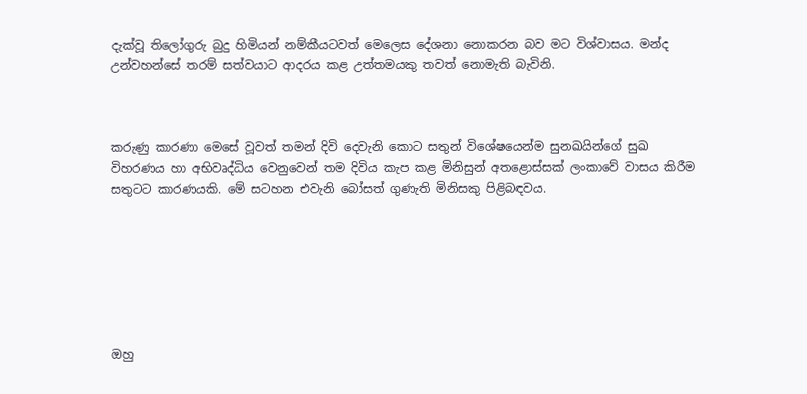දැක්වූ තිලෝගුරු බුදු හිමියන් නම්කීයටවත් මෙලෙස දේශනා නොකරන බව මට විශ්වාසය. මන්ද උන්වහන්සේ තරම් සත්වයාට ආදරය කළ උත්තමයකු තවත් නොමැති බැවිනි.



කරුණු කාරණා මෙසේ වූවත් තමන් දිවි දෙවැනි කොට සතුන් විශේෂයෙන්ම සුනඛයින්ගේ සුඛ විහරණය හා අභිවෘද්ධිය වෙනුවෙන් තම දිවිය කැප කළ මිනිසුන් අතළොස්සක් ලංකාවේ වාසය කිරීම සතුටට කාරණයකි. මේ සටහන එවැනි බෝසත් ගුණැති මිනිසකු පිළිබඳවය.







ඔහු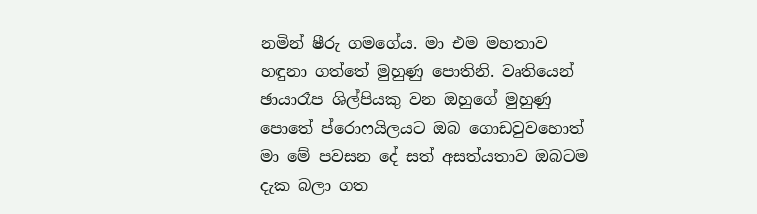නමින් ෂීරු ගමගේය. මා එම මහතාව හඳුනා ගත්තේ මුහුණු පොතිනි. වෘතියෙන් ඡායාරෑප ශිල්පියකු වන ඔහුගේ මුහුණු පොතේ ප්රොෆයිලයට ඔබ ගොඩවුවහොත් මා මේ පවසන දේ සත් අසත්යතාව ඔබටම දැක බලා ගත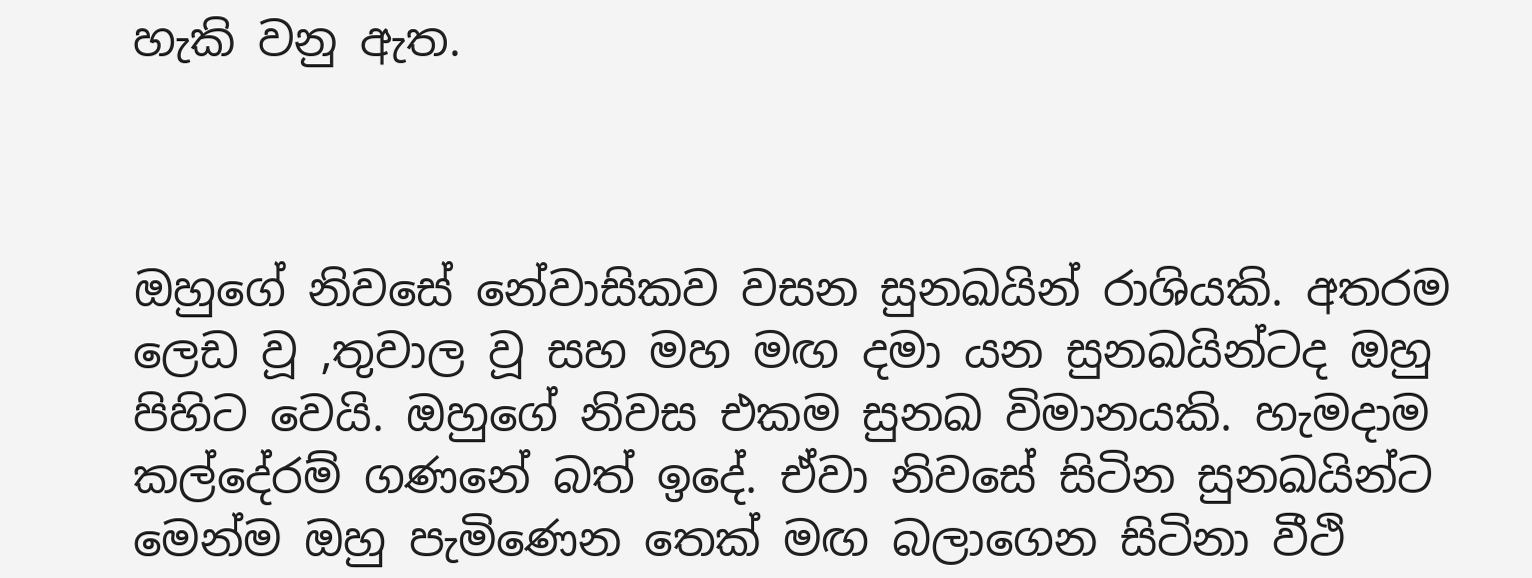හැකි වනු ඇත.



ඔහුගේ නිවසේ නේවාසිකව වසන සුනඛයින් රාශියකි. අතරම ලෙඩ වූ ,තුවාල වූ සහ මහ මඟ දමා යන සුනඛයින්ටද ඔහු පිහිට වෙයි. ඔහුගේ නිවස එකම සුනඛ විමානයකි. හැමදාම කල්දේරම් ගණනේ බත් ඉදේ. ඒවා නිවසේ සිටින සුනඛයින්ට මෙන්ම ඔහු පැමිණෙන තෙක් මඟ බලාගෙන සිටිනා වීථි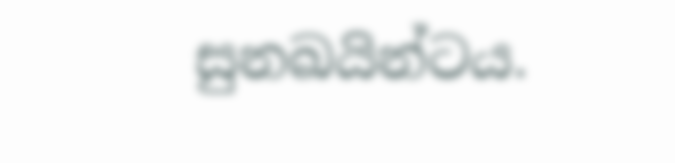සුනඛයින්ටය.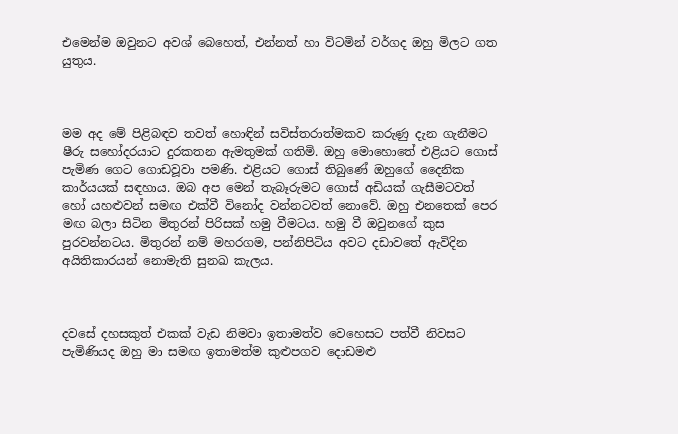එමෙන්ම ඔවුනට අවශ් බෙහෙත්, එන්නත් හා විටමින් වර්ගද ඔහු මිලට ගත යුතුය.



මම අද මේ පිළිබඳව තවත් හොඳින් සවිස්තරාත්මකව කරුණු දැන ගැනීමට ෂීරු සහෝදරයාට දුරකතන ඇමතුමක් ගතිමි. ඔහු මොහොතේ එළියට ගොස් පැමිණ ගෙට ගොඩවූවා පමණි. එළියට ගොස් තිබුණේ ඔහුගේ දෛනික කාර්යයක් සඳහාය. ඔබ අප මෙන් තැබෑරුමට ගොස් අඩියක් ගැසීමටවත් හෝ යහළුවන් සමඟ එක්වී විනෝද වන්නටවත් නොවේ. ඔහු එනතෙක් පෙර මඟ බලා සිටින මිතුරන් පිරිසක් හමු වීමටය. හමු වී ඔවුනගේ කුස පුරවන්නටය. මිතුරන් නම් මහරගම, පන්නිපිටිය අවට දඩාවතේ ඇවිදින අයිතිකාරයන් නොමැති සුනඛ කැලය.



දවසේ දහසකුත් එකක් වැඩ නිමවා ඉතාමත්ව වෙහෙසට පත්වී නිවසට පැමිණියද ඔහු මා සමඟ ඉතාමත්ම කුළුපගව දොඩමළු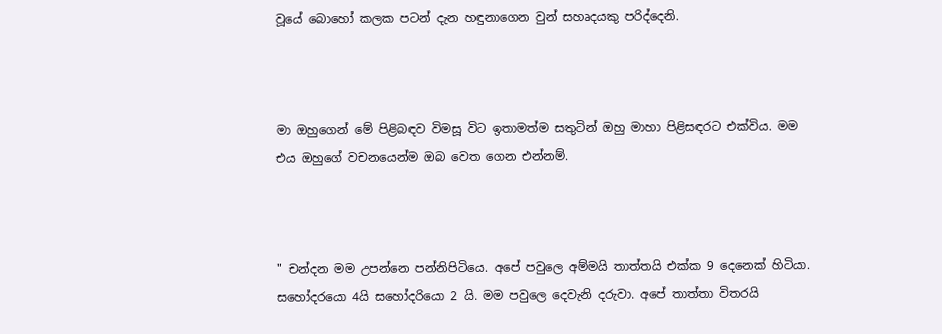වූයේ බොහෝ කලක පටන් දැන හඳුනාගෙන වුන් සහෘදයකු පරිද්දෙනි.



මා ඔහුගෙන් මේ පිළිබඳව විමසූ විට ඉතාමත්ම සතුටින් ඔහු මාහා පිළිසඳරට එක්විය. මම එය ඔහුගේ වචනයෙන්ම ඔබ වෙත ගෙන එන්නම්.



" චන්දන මම උපන්නෙ පන්නිපිටියෙ. අපේ පවුලෙ අම්මයි තාත්තයි එක්ක 9 දෙනෙක් හිටියා. සහෝදරයො 4යි සහෝදරියො 2 යි. මම පවුලෙ දෙවැනි දරුවා. අපේ තාත්තා විතරයි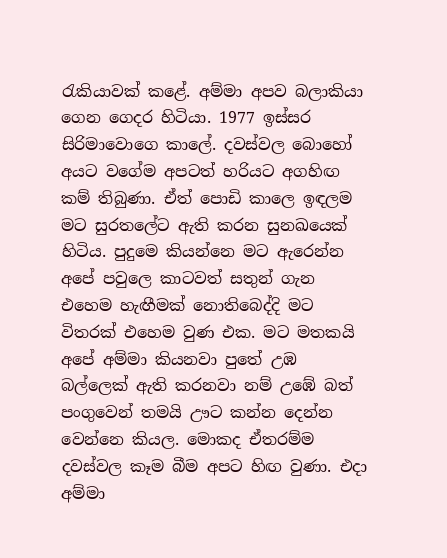රැකියාවක් කළේ. අම්මා අපව බලාකියා ගෙන ගෙදර හිටියා. 1977 ඉස්සර සිරිමාවොගෙ කාලේ. දවස්වල බොහෝ අයට වගේම අපටත් හරියට අගහිඟ කම් තිබුණා. ඒත් පොඩි කාලෙ ඉඳලම මට සුරතලේට ඇති කරන සුනඛයෙක් හිටිය. පුදුමෙ කියන්නෙ මට ඇරෙන්න අපේ පවුලෙ කාටවත් සතුන් ගැන එහෙම හැඟීමක් නොතිබෙද්දි මට විතරක් එහෙම වුණ එක. මට මතකයි අපේ අම්මා කියනවා පුතේ උඹ බල්ලෙක් ඇති කරනවා නම් උඹේ බත් පංගුවෙන් තමයි ඌට කන්න දෙන්න වෙන්නෙ කියල. මොකද ඒතරම්ම දවස්වල කෑම බීම අපට හිඟ වුණා. එදා අම්මා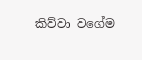කිව්වා වගේම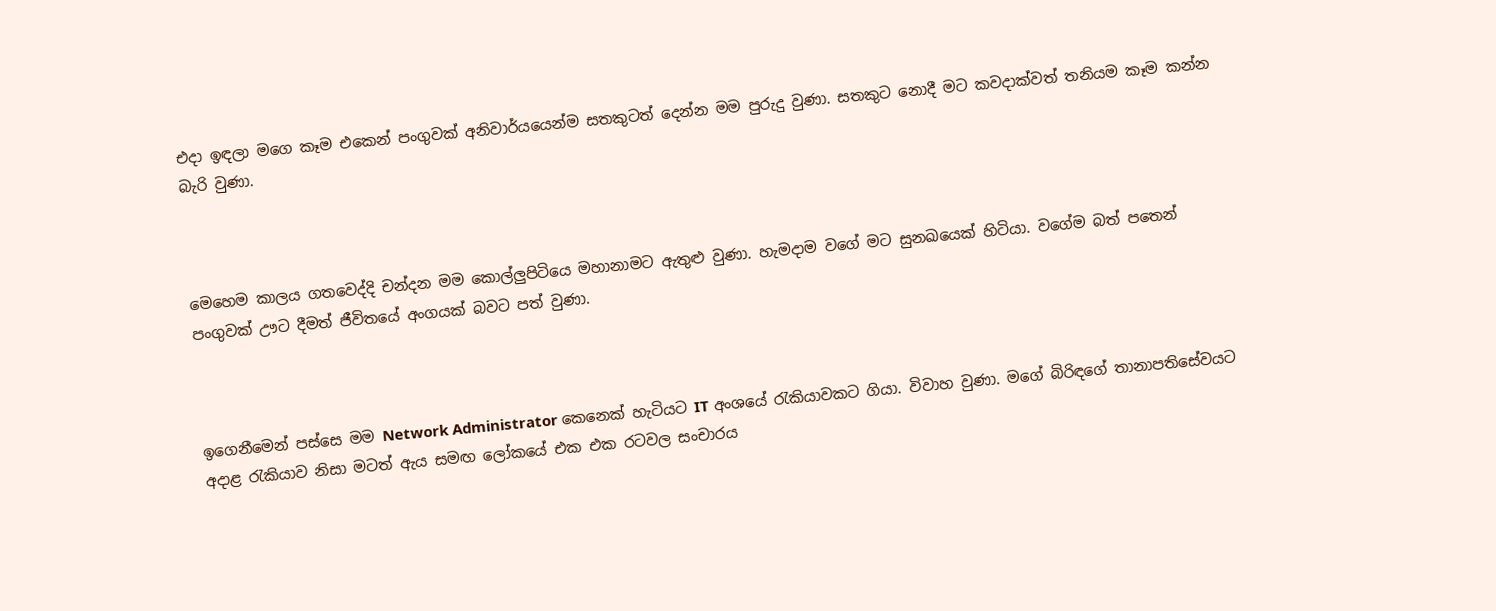එදා ඉඳලා මගෙ කෑම එකෙන් පංගුවක් අනිවාර්යයෙන්ම සතකුටත් දෙන්න මම පුරුදු වුණා. සතකුට නොදී මට කවදාක්වත් තනියම කෑම කන්න බැරි වුණා.



මෙහෙම කාලය ගතවෙද්දි චන්දන මම කොල්ලුපිටියෙ මහානාමට ඇතුළු වුණා. හැමදාම වගේ මට සුනඛයෙක් හිටියා. වගේම බත් පතෙන් පංගුවක් ඌට දීමත් ජීවිතයේ අංගයක් බවට පත් වුණා.



ඉගෙනීමෙන් පස්සෙ මම Network Administrator කෙනෙක් හැටියට IT අංශයේ රැකියාවකට ගියා. විවාහ වුණා. මගේ බිරිඳගේ තානාපතිසේවයට අදාළ රැකියාව නිසා මටත් ඇය සමඟ ලෝකයේ එක එක රටවල සංචාරය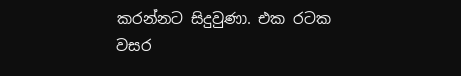කරන්නට සිදුවුණා. එක රටක වසර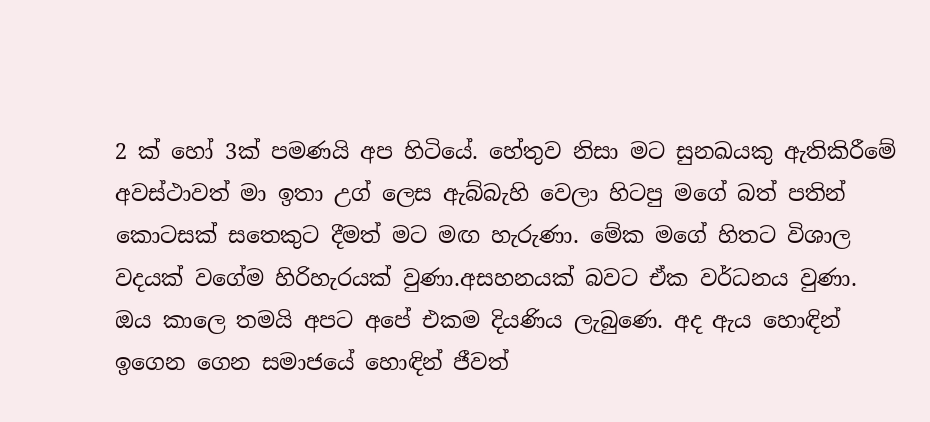2 ක් හෝ 3ක් පමණයි අප හිටියේ. හේතුව නිසා මට සුනඛයකු ඇතිකිරීමේ අවස්ථාවත් මා ඉතා උග් ලෙස ඇබ්බැහි වෙලා හිටපු මගේ බත් පතින් කොටසක් සතෙකුට දීමත් මට මඟ හැරුණා. මේක මගේ හිතට විශාල වදයක් වගේම හිරිහැරයක් වුණා.අසහනයක් බවට ඒක වර්ධනය වුණා. ඔය කාලෙ තමයි අපට අපේ එකම දියණිය ලැබුණෙ. අද ඇය හොඳින් ඉගෙන ගෙන සමාජයේ හොඳින් ජීවත්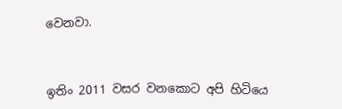වෙනවා.



ඉතිං 2011 වසර වනකොට අපි හිටියෙ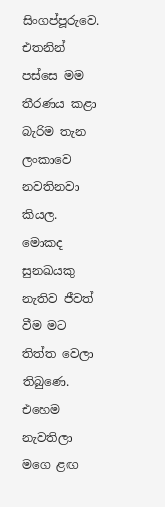සිංගප්පූරුවෙ. එතනින් පස්සෙ මම තීරණය කළා බැරිම තැන ලංකාවෙ නවතිනවා කියල. මොකද සුනඛයකු නැතිව ජීවත් වීම මට තිත්ත වෙලා තිබුණෙ. එහෙම නැවතිලා මගෙ ළඟ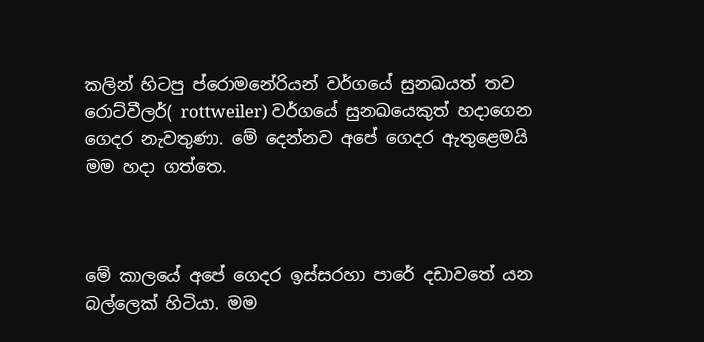කලින් හිටපු ප්රොමනේරියන් වර්ගයේ සුනඛයත් තව රොට්වීලර්( rottweiler) වර්ගයේ සුනඛයෙකුත් හදාගෙන ගෙදර නැවතුණා. මේ දෙන්නව අපේ ගෙදර ඇතුළෙමයි මම හදා ගත්තෙ.



මේ කාලයේ අපේ ගෙදර ඉස්සරහා පාරේ දඩාවතේ යන බල්ලෙක් හිටියා. මම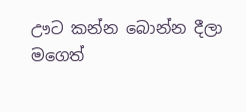ඌට කන්න බොන්න දීලා මගෙත්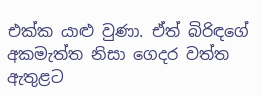එක්ක යාළු වුණා. ඒත් බිරිඳගේ අකමැත්ත නිසා ගෙදර වත්ත ඇතුළට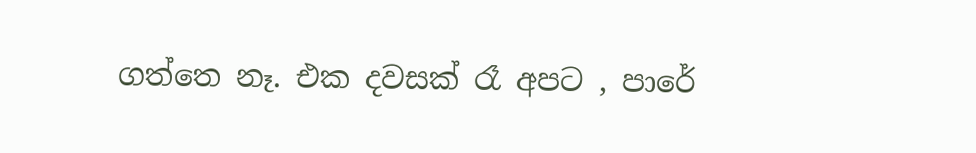ගත්තෙ නෑ. එක දවසක් රෑ අපට , පාරේ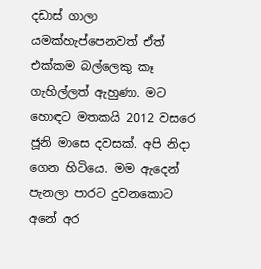දඩාස් ගාලා යමක්හැප්පෙනවත් ඒත් එක්කම බල්ලෙකු කෑ ගැහිල්ලත් ඇහුණා. මට හොඳට මතකයි 2012 වසරෙ ජූනි මාසෙ දවසක්. අපි නිදා ගෙන හිටියෙ. මම ඇදෙන් පැනලා පාරට දුවනකොට අනේ අර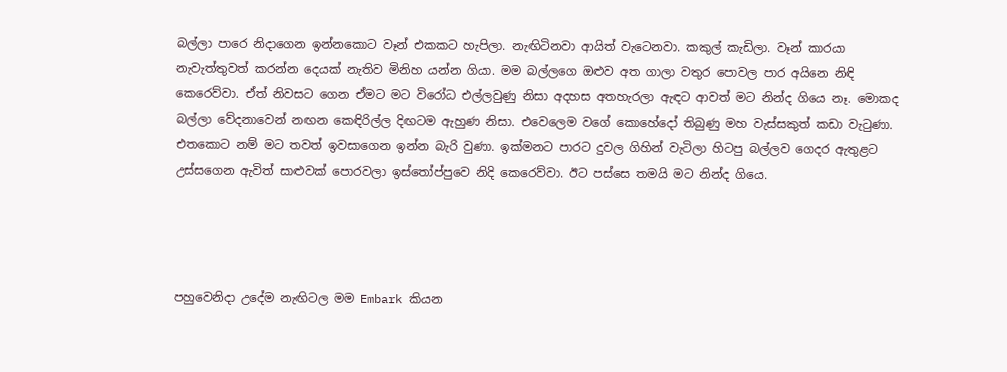බල්ලා පාරෙ නිදාගෙන ඉන්නකොට වෑන් එකකට හැපිලා. නැඟිටිනවා ආයිත් වැටෙනවා. කකුල් කැඩිලා. වෑන් කාරයා නැවැත්තුවත් කරන්න දෙයක් නැතිව මිනිහ යන්න ගියා. මම බල්ලගෙ ඔළුව අත ගාලා වතුර පොවල පාර අයිනෙ නිඳි කෙරෙව්වා. ඒත් නිවසට ගෙන ඒමට මට විරෝධ එල්ලවුණු නිසා අදහස අතහැරලා ඇඳට ආවත් මට නින්ද ගියෙ නෑ. මොකද බල්ලා වේදනාවෙන් නඟන කෙඳිරිල්ල දිඟටම ඇහුණ නිසා. එවෙලෙම වගේ කොහේදෝ තිබුණු මහ වැස්සකුත් කඩා වැටුණා. එතකොට නම් මට තවත් ඉවසාගෙන ඉන්න බැරි වුණා. ඉක්මනට පාරට දුවල ගිහින් වැටිලා හිටපු බල්ලව ගෙදර ඇතුළට උස්සගෙන ඇවිත් සාළුවක් පොරවලා ඉස්තෝප්පුවෙ නිදි කෙරෙව්වා. ඊට පස්සෙ තමයි මට නින්ද ගියෙ.




පහුවෙනිදා උදේම නැඟිටල මම Embark කියන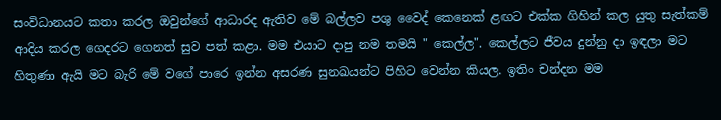සංවිධානයට කතා කරල ඔවුන්ගේ ආධාරද ඇතිව මේ බල්ලව පශු වෛද් කෙනෙක් ළඟට එක්ක ගිහින් කල යුතු සැත්කම් ආදිය කරල ගෙදරට ගෙනත් සුව පත් කළා. මම එයාට දාපු නම තමයි " කෙල්ල". කෙල්ලට ජීවය දුන්නු දා ඉඳලා මට හිතුණා ඇයි මට බැරි මේ වගේ පාරෙ ඉන්න අසරණ සුනඛයන්ට පිහිට වෙන්න කියල. ඉතිං චන්දන මම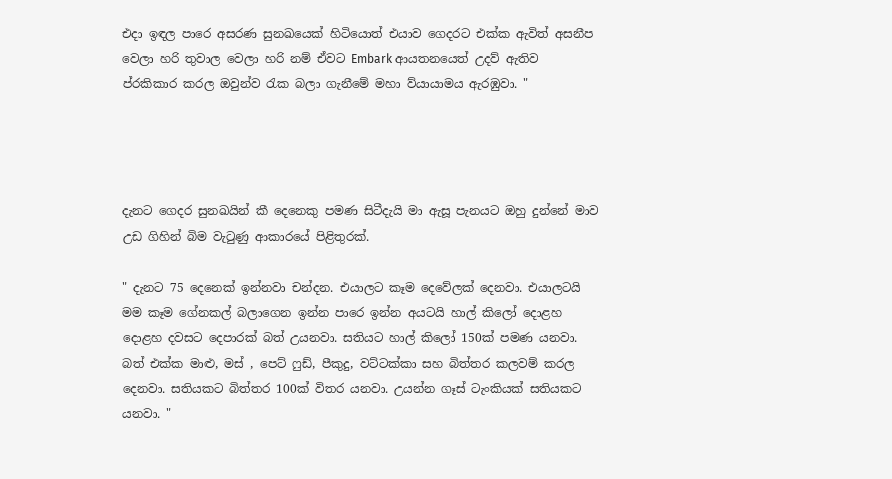එදා ඉඳල පාරෙ අසරණ සුනඛයෙක් හිටියොත් එයාව ගෙදරට එක්ක ඇවිත් අසනීප වෙලා හරි තුවාල වෙලා හරි නම් ඒවට Embark ආයතනයෙත් උදව් ඇතිව ප්රකිකාර කරල ඔවුන්ව රැක බලා ගැනීමේ මහා ව්යායාමය ඇරඹුවා. "




දැනට ගෙදර සුනඛයින් කී දෙනෙකු පමණ සිටීදැයි මා ඇසූ පැනයට ඔහු දුන්නේ මාව උඩ ගිහින් බිම වැටුණු ආකාරයේ පිළිතුරක්.

" දැනට 75 දෙනෙක් ඉන්නවා චන්දන. එයාලට කෑම දෙවේලක් දෙනවා. එයාලටයි මම කෑම ගේනකල් බලාගෙන ඉන්න පාරෙ ඉන්න අයටයි හාල් කිලෝ දොළහ දොළහ දවසට දෙපාරක් බත් උයනවා. සතියට හාල් කිලෝ 150ක් පමණ යනවා. බත් එක්ක මාළු, මස් , පෙට් ෆුඩ්, පීකුදු, වට්ටක්කා සහ බිත්තර කලවම් කරල දෙනවා. සතියකට බිත්තර 100ක් විතර යනවා. උයන්න ගෑස් ටැංකියක් සතියකට යනවා. "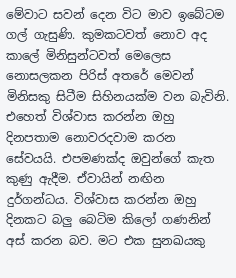මේවාට සවන් දෙන විට මාව ඉබේටම ගල් ගැසුණි. කුමකටවත් නොව අද කාලේ මිනිසුන්ටවත් මෙලෙස නොසලකන පිරිස් අතරේ මෙවන් මිනිසකු සිටීම සිහිනයක්ම වන බැවිනි. එහෙත් විශ්වාස කරන්න ඔහු දිනපතාම නොවරදවාම කරන සේවයයි. එපමණක්ද ඔවුන්ගේ කැත කුණු ඇදීම. ඒවායින් නඟින දුර්ගන්ධය. විශ්වාස කරන්න ඔහු දිනකට බලු බෙටිම කිලෝ ගණනින් අස් කරන බව. මට එක සුනඛයකු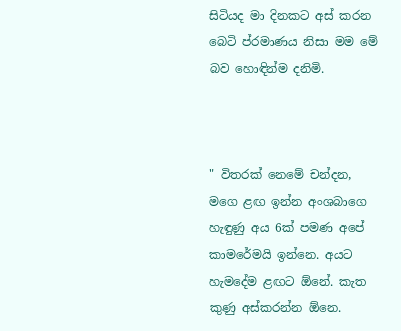සිටියද මා දිනකට අස් කරන බෙටි ප්රමාණය නිසා මම මේ බව හොඳින්ම දනිමි.



" විතරක් නෙමේ චන්දන, මගෙ ළඟ ඉන්න අංශබාගෙ හැඳුණු අය 6ක් පමණ අපේ කාමරේමයි ඉන්නෙ. අයට හැමදේම ළඟට ඕනේ. කැත කුණු අස්කරන්න ඕනෙ.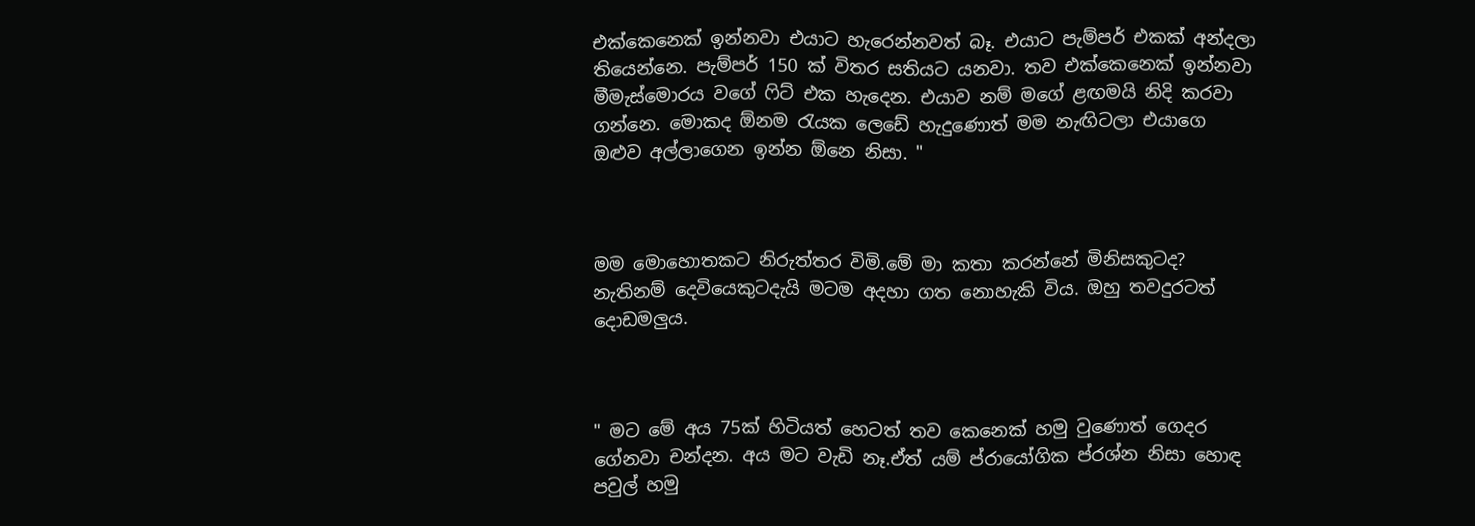එක්කෙනෙක් ඉන්නවා එයාට හැරෙන්නවත් බෑ. එයාට පැම්පර් එකක් අන්දලා තියෙන්නෙ. පැම්පර් 150 ක් විතර සතියට යනවා. තව එක්කෙනෙක් ඉන්නවා මීමැස්මොරය වගේ ෆිට් එක හැදෙන. එයාව නම් මගේ ළඟමයි නිදි කරවා ගන්නෙ. මොකද ඕනම රැයක ලෙඩේ හැදුණොත් මම නැඟිටලා එයාගෙ ඔළුව අල්ලාගෙන ඉන්න ඕනෙ නිසා. "



මම මොහොතකට නිරුත්තර විමි.මේ මා කතා කරන්නේ මිනිසකුටද? නැතිනම් දෙවියෙකුටදැයි මටම අදහා ගත නොහැකි විය. ඔහු තවදුරටත් දොඩමලුය.



" මට මේ අය 75ක් හිටියත් හෙටත් තව කෙනෙක් හමු වුණොත් ගෙදර ගේනවා චන්දන. අය මට වැඩි නෑ.ඒත් යම් ප්රායෝගික ප්රශ්න නිසා හොඳ පවුල් හමු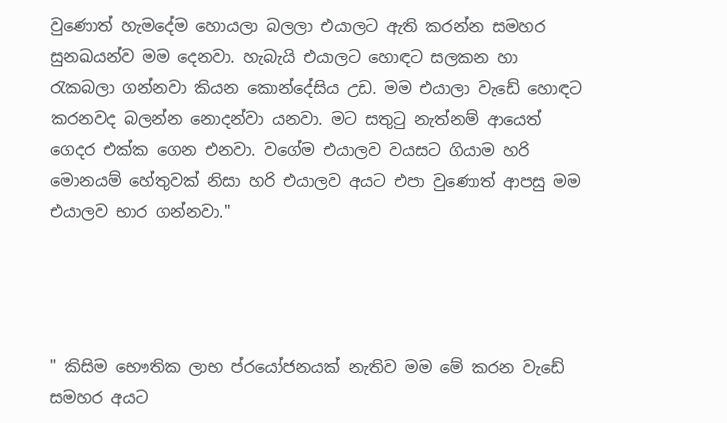වුණොත් හැමදේම හොයලා බලලා එයාලට ඇති කරන්න සමහර සුනඛයන්ව මම දෙනවා. හැබැයි එයාලට හොඳට සලකන හා රැකබලා ගන්නවා කියන කොන්දේසිය උඩ. මම එයාලා වැඩේ හොඳට කරනවද බලන්න නොදන්වා යනවා. මට සතුටු නැත්නම් ආයෙත් ගෙදර එක්ක ගෙන එනවා. වගේම එයාලව වයසට ගියාම හරි මොනයම් හේතුවක් නිසා හරි එයාලව අයට එපා වුණොත් ආපසු මම එයාලව භාර ගන්නවා."




" කිසිම භෞතික ලාභ ප්රයෝජනයක් නැතිව මම මේ කරන වැඩේ සමහර අයට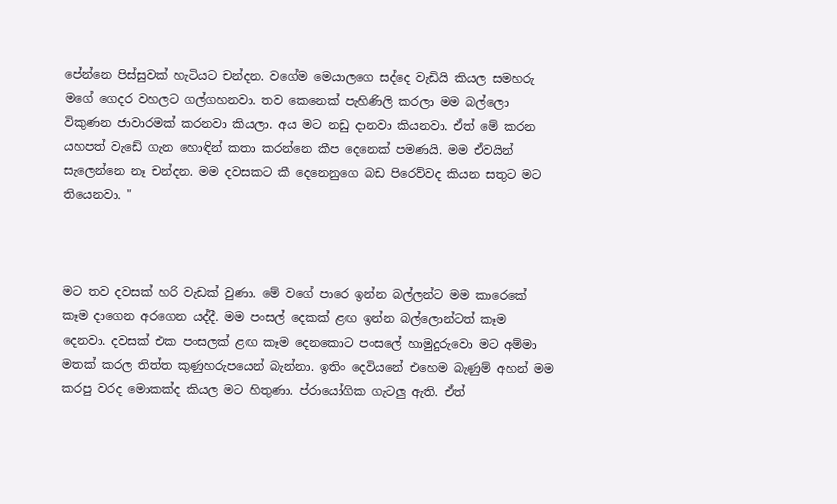පේන්නෙ පිස්සුවක් හැටියට චන්දන. වගේම මෙයාලගෙ සද්දෙ වැඩියි කියල සමහරු මගේ ගෙදර වහලට ගල්ගහනවා. තව කෙනෙක් පැහිණිලි කරලා මම බල්ලො විකුණන ජාවාරමක් කරනවා කියලා. අය මට නඩු දානවා කියනවා. ඒත් මේ කරන යහපත් වැඩේ ගැන හොඳින් කතා කරන්නෙ කීප දෙනෙක් පමණයි. මම ඒවයින් සැලෙන්නෙ නෑ චන්දන. මම දවසකට කී දෙනෙනුගෙ බඩ පිරෙව්වද කියන සතුට මට තියෙනවා. "



මට තව දවසක් හරි වැඩක් වුණා. මේ වගේ පාරෙ ඉන්න බල්ලන්ට මම කාරෙකේ කෑම දාගෙන අරගෙන යද්දී. මම පංසල් දෙකක් ළඟ ඉන්න බල්ලොන්ටත් කෑම දෙනවා. දවසක් එක පංසලක් ළඟ කෑම දෙනකොට පංසලේ හාමුදුරුවො මට අම්මා මතක් කරල තිත්ත කුණුහරුපයෙන් බැන්නා. ඉතිං දෙවියනේ එහෙම බැණුම් අහන් මම කරපු වරද මොකක්ද කියල මට හිතුණා. ප්රායෝගික ගැටලු ඇති. ඒත්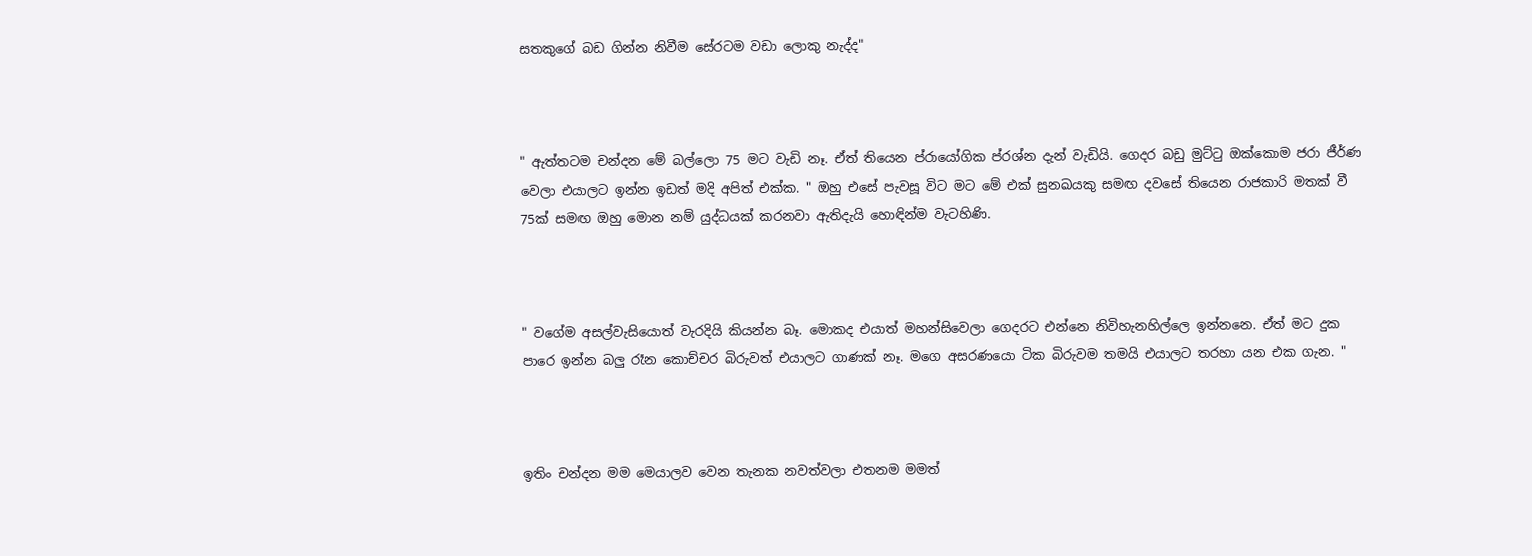සතකුගේ බඩ ගින්න නිවීම සේරටම වඩා ලොකු නැද්ද"



" ඇත්තටම චන්දන මේ බල්ලො 75 මට වැඩි නෑ. ඒත් තියෙන ප්රායෝගික ප්රශ්න දැන් වැඩියි. ගෙදර බඩු මුට්ටු ඔක්කොම ජරා ජීර්ණ වෙලා එයාලට ඉන්න ඉඩත් මදි අපිත් එක්ක. " ඔහු එසේ පැවසූ විට මට මේ එක් සුනඛයකු සමඟ දවසේ තියෙන රාජකාරි මතක් වී 75ක් සමඟ ඔහු මොන නම් යුද්ධයක් කරනවා ඇතිදැයි හොඳින්ම වැටහිණි.



" වගේම අසල්වැසියොත් වැරදියි කියන්න බෑ. මොකද එයාත් මහන්සිවෙලා ගෙදරට එන්නෙ නිවිහැනහිල්ලෙ ඉන්නනෙ. ඒත් මට දුක පාරෙ ඉන්න බලු රෑන කොච්චර බිරුවත් එයාලට ගාණක් නෑ. මගෙ අසරණයො ටික බිරුවම තමයි එයාලට තරහා යන එක ගැන. "



ඉතිං චන්දන මම මෙයාලව වෙන තැනක නවත්වලා එතනම මමත්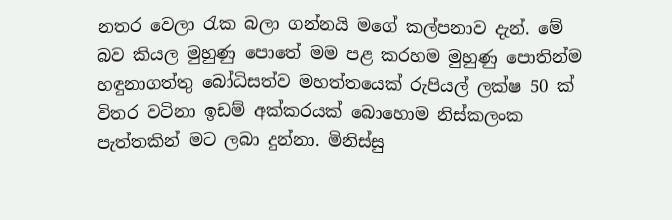නතර වෙලා රැක බලා ගන්නයි මගේ කල්පනාව දැන්. මේ බව කියල මුහුණු පොතේ මම පළ කරහම මුහුණු පොතින්ම හඳුනාගත්තු බෝධිසත්ව මහත්තයෙක් රුපියල් ලක්ෂ 50 ක් විතර වටිනා ඉඩම් අක්කරයක් බොහොම නිස්කලංක පැත්තකින් මට ලබා දුන්නා. මිනිස්සු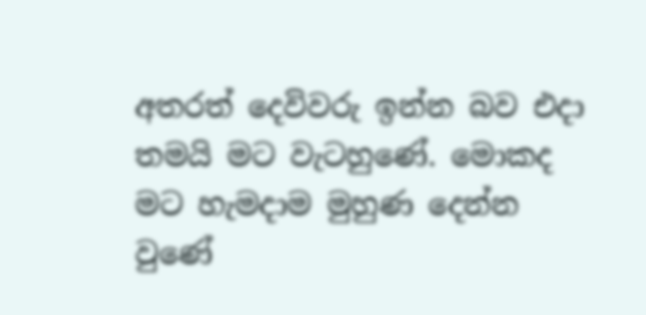අතරත් දෙවිවරු ඉන්න බව එදා තමයි මට වැටහුණේ. මොකද මට හැමදාම මුහුණ දෙන්න වුණේ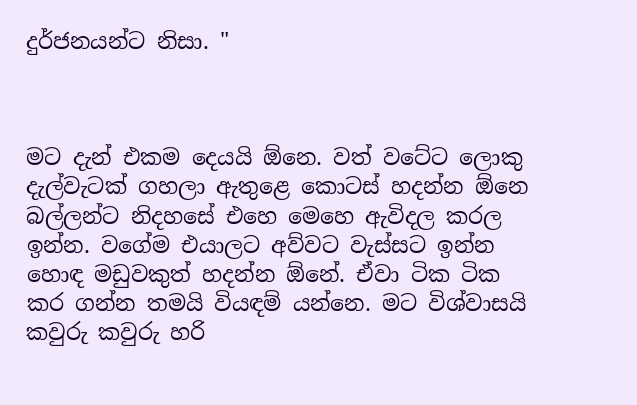දුර්ජනයන්ට නිසා. "



මට දැන් එකම දෙයයි ඕනෙ. වත් වටේට ලොකු දැල්වැටක් ගහලා ඇතුළෙ කොටස් හදන්න ඕනෙ බල්ලන්ට නිදහසේ එහෙ මෙහෙ ඇවිදල කරල ඉන්න. වගේම එයාලට අව්වට වැස්සට ඉන්න හොඳ මඩුවකුත් හදන්න ඕනේ. ඒවා ටික ටික කර ගන්න තමයි වියඳම් යන්නෙ. මට විශ්වාසයි කවුරු කවුරු හරි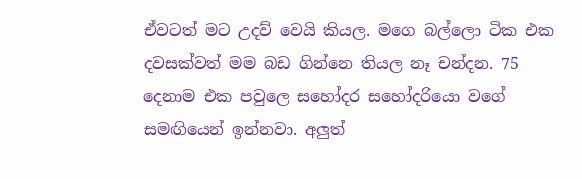ඒවටත් මට උදව් වෙයි කියල. මගෙ බල්ලො ටික එක දවසක්වත් මම බඩ ගින්නෙ තියල නෑ චන්දන. 75 දෙනාම එක පවුලෙ සහෝදර සහෝදරියො වගේ සමඟියෙන් ඉන්නවා. අලුත්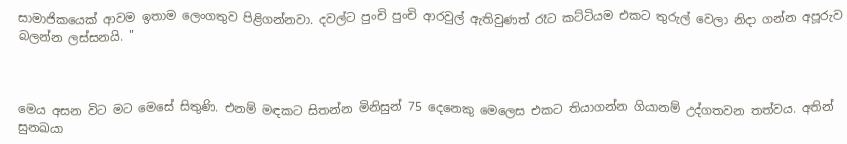සාමාජිකයෙක් ආවම ඉතාම ලෙංගතුව පිළිගන්නවා. දවල්ට පුංචි පුංචි ආරවුල් ඇතිවුණත් රෑට කට්ටියම එකට තුරුල් වෙලා නිදා ගන්න අපූරුව බලන්න ලස්සනයි. "



මෙය අසන විට මට මෙසේ සිතුණි. එනම් මඳකට සිතන්න මිනිසුන් 75 දෙනෙකු මෙලෙස එකට තියාගන්න ගියානම් උද්ගතවන තත්වය. අතින් සුනඛයා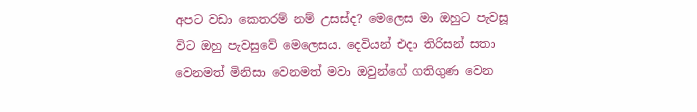අපට වඩා කෙතරම් නම් උසස්ද? මෙලෙස මා ඔහුට පැවසූ විට ඔහු පැවසුවේ මෙලෙසය. දෙවියන් එදා තිරිසන් සතා වෙනමත් මිනිසා වෙනමත් මවා ඔවුන්ගේ ගතිගුණ වෙන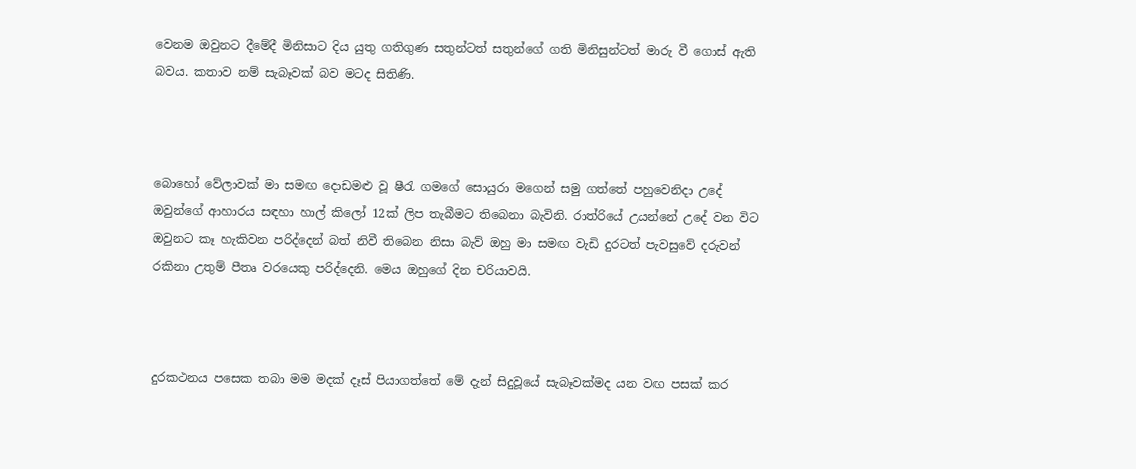වෙනම ඔවුනට දීමේදී මිනිසාට දිය යුතු ගතිගුණ සතුන්ටත් සතුන්ගේ ගති මිනිසුන්ටත් මාරු වී ගොස් ඇති බවය. කතාව නම් සැබෑවක් බව මටද සිතිණි.



බොහෝ වේලාවක් මා සමඟ දොඩමළු වූ ෂීරැ ගමගේ සොයුරා මගෙන් සමු ගත්තේ පහුවෙනිදා උදේ ඔවුන්ගේ ආහාරය සඳහා හාල් කිලෝ 12ක් ලිප තැබීමට තිබෙනා බැවිනි. රාත්රියේ උයන්නේ උදේ වන විට ඔවුනට කෑ හැකිවන පරිද්දෙන් බත් නිවී තිබෙන නිසා බැව් ඔහු මා සමඟ වැඩි දුරටත් පැවසුවේ දරුවන් රකිනා උතුම් පීතෘ වරයෙකු පරිද්දෙනි. මෙය ඔහුගේ දින චරියාවයි.



දුරකථනය පසෙක තබා මම මදක් දෑස් පියාගත්තේ මේ දැන් සිදුවූයේ සැබෑවක්මද යන වඟ පසක් කර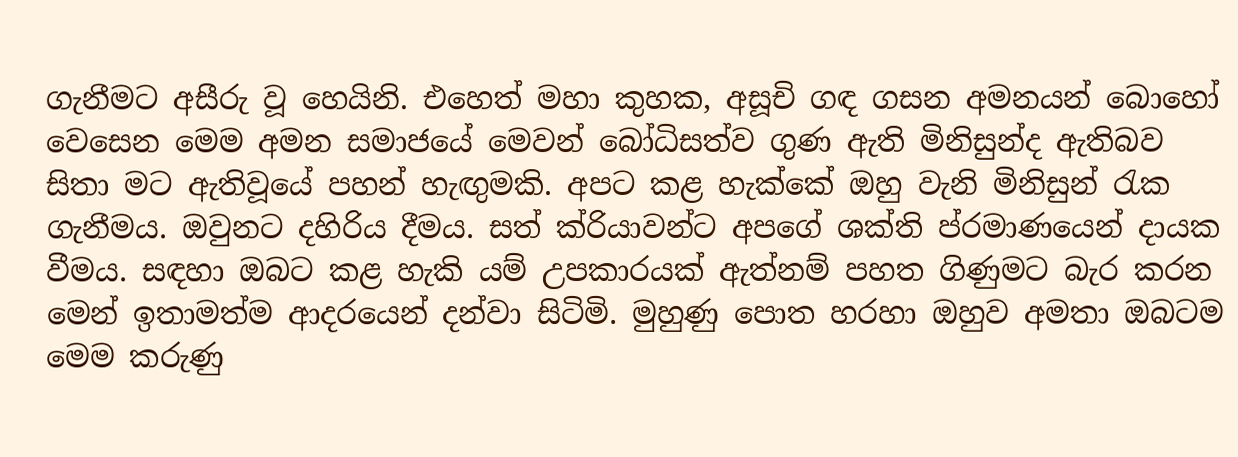ගැනීමට අසීරු වූ හෙයිනි. එහෙත් මහා කුහක, අසූචි ගඳ ගසන අමනයන් බොහෝ වෙසෙන මෙම අමන සමාජයේ මෙවන් බෝධිසත්ව ගුණ ඇති මිනිසුන්ද ඇතිබව සිතා මට ඇතිවූයේ පහන් හැඟුමකි. අපට කළ හැක්කේ ඔහු වැනි මිනිසුන් රැක ගැනීමය. ඔවුනට දහිරිය දීමය. සත් ක්රියාවන්ට අපගේ ශක්ති ප්රමාණයෙන් දායක වීමය. සඳහා ඔබට කළ හැකි යම් උපකාරයක් ඇත්නම් පහත ගිණුමට බැර කරන මෙන් ඉතාමත්ම ආදරයෙන් දන්වා සිටිමි. මුහුණු පොත හරහා ඔහුව අමතා ඔබටම මෙම කරුණු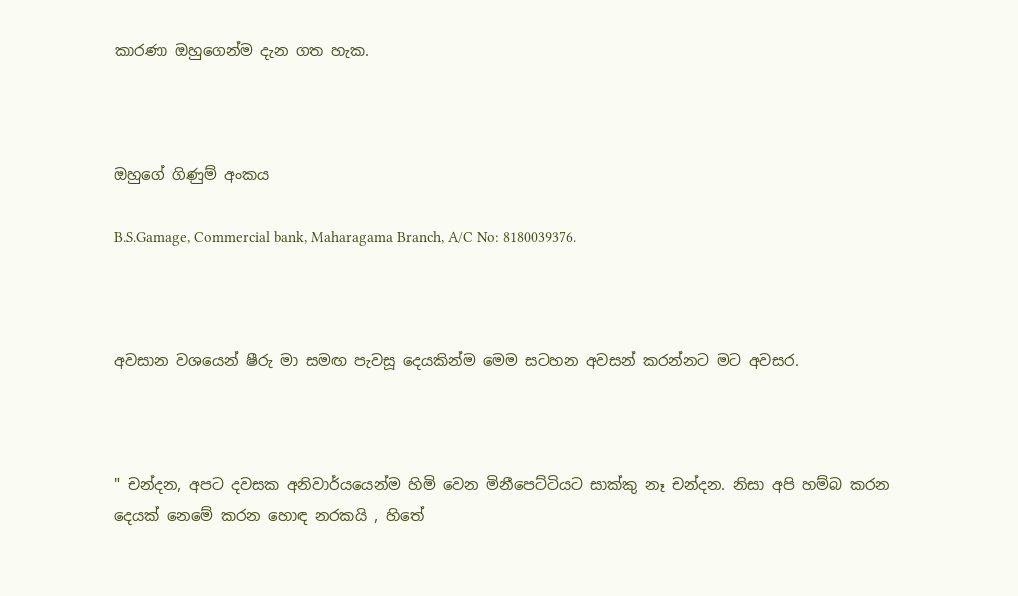කාරණා ඔහුගෙන්ම දැන ගත හැක.



ඔහුගේ ගිණුම් අංකය

B.S.Gamage, Commercial bank, Maharagama Branch, A/C No: 8180039376.



අවසාන වශයෙන් ෂීරු මා සමඟ පැවසූ දෙයකින්ම මෙම සටහන අවසන් කරන්නට මට අවසර.



" චන්දන, අපට දවසක අනිවාර්යයෙන්ම හිමි වෙන මිනීපෙට්ටියට සාක්කු නෑ චන්දන. නිසා අපි හම්බ කරන දෙයක් නෙමේ කරන හොඳ නරකයි , හිතේ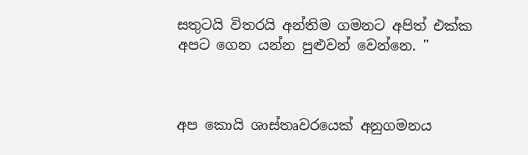සතුටයි විතරයි අන්තිම ගමනට අපිත් එක්ක අපට ගෙන යන්න පුළුවන් වෙන්නෙ. "



අප කොයි ශාස්තෘවරයෙක් අනුගමනය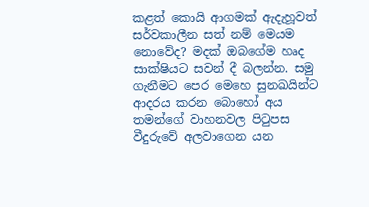කළත් කොයි ආගමක් ඇදැහූවත් සර්වකාලීන සත් නම් මෙයම නොවේද? මදක් ඔබගේම හෘද සාක්ෂියට සවන් දී බලන්න. සමු ගැනීමට පෙර මෙහෙ සුනඛයින්ට ආදරය කරන බොහෝ අය තමන්ගේ වාහනවල පිටුපස වීදුරුවේ අලවාගෙන යන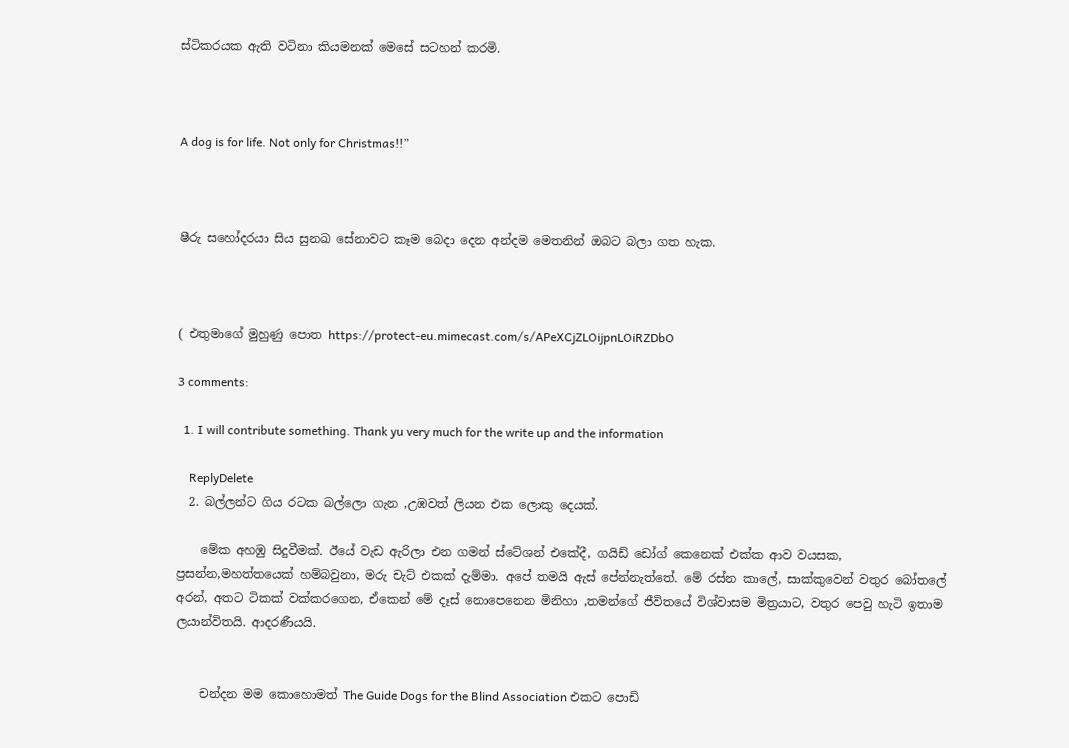ස්ටිකරයක ඇති වටිනා කියමනක් මෙසේ සටහන් කරමි.



A dog is for life. Not only for Christmas!!”



ෂීරු සහෝදරයා සිය සුනඛ සේනාවට කෑම බෙදා දෙන අන්දම මෙතනින් ඔබට බලා ගත හැක.



( එතුමාගේ මුහුණු පොත https://protect-eu.mimecast.com/s/APeXCjZLOijpnLOiRZDbO

3 comments:

  1. I will contribute something. Thank yu very much for the write up and the information

    ReplyDelete
  2. බල්ලන්ට ගිය රටක බල්ලො ගැන ,උඹවත් ලියන එක ලොකු දෙයක්.

    මේක අහඹු සිදුවීමක්. ඊයේ වැඩ ඇරිලා එන ගමන් ස්ටේශන් එකේදී, ගයිඩ් ඩෝග් කෙනෙක් එක්ක ආව වයසක, ප්‍රසන්න,මහත්තයෙක් හම්බවුනා, මරු චැට් එකක් දැම්මා. අපේ තමයි ඇස් පේන්නැත්තේ. මේ රස්න කාලේ, සාක්කුවෙන් වතුර බෝතලේ අරන්, අතට ටිකක් වක්කරගෙන, ඒකෙන් මේ දෑස් නොපෙනෙන මිනිහා ,තමන්ගේ ජීවිතයේ විශ්වාසම මිත්‍රයාට, වතුර පෙවු හැටි ඉතාම ලයාන්විතයි. ආදරණීයයි.


    චන්දන මම කොහොමත් The Guide Dogs for the Blind Association එකට පොඩි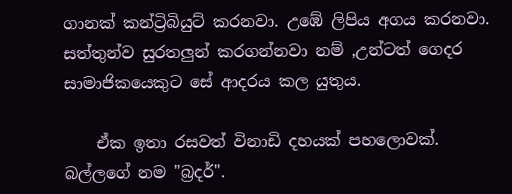ගානක් කන්ට්‍රිබියුට් කරනවා. උඹේ ලිපිය අගය කරනවා. සත්තුන්ව සුරතලුන් කරගන්නවා නම් ,උන්ටත් ගෙදර සාමාජිකයෙකුට සේ ආදරය කල යුතුය.

    ඒක ඉතා රසවත් විනාඩි දහයක් පහලොවක්. බල්ලගේ නම "බ්‍රදර්".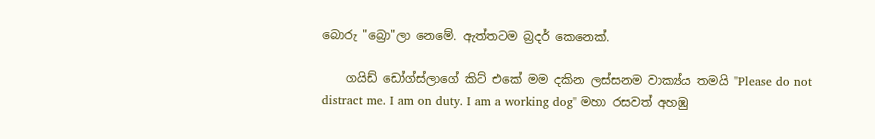බොරු "බ්‍රො"ලා නෙමේ. ඇත්තටම බ්‍රදර් කෙනෙක්.

    ගයිඩ් ඩෝග්ස්ලාගේ කිට් එකේ මම දකින ලස්සනම වාක්‍ය්ය තමයි "Please do not distract me. I am on duty. I am a working dog" මහා රසවත් අහඹු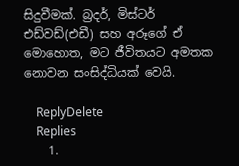සිදුවීමක්. බ්‍රදර්, මිස්ටර් එඩ්වඩ්(එඩී) සහ අරූගේ ඒ මොහොත, මට ජීවිතයට අමතක නොවන සංසිද්ධියක් වෙයි.

    ReplyDelete
    Replies
    1.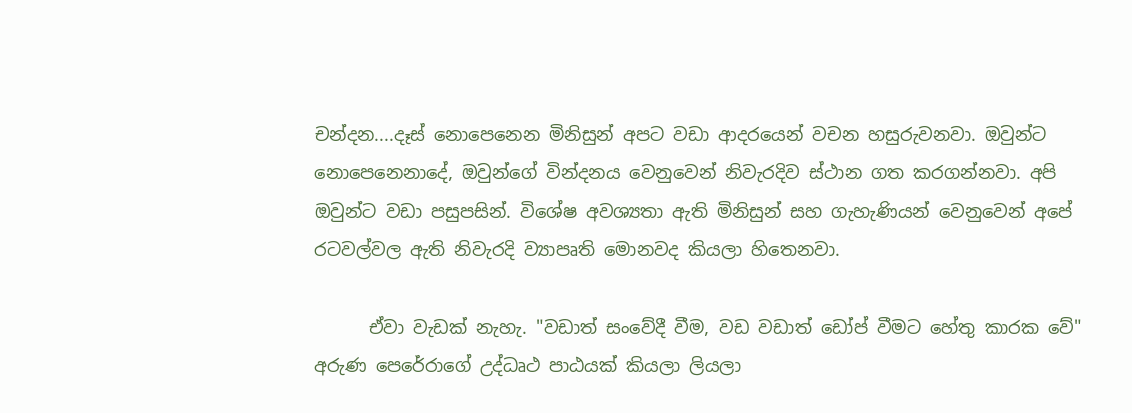චන්දන....දෑස් නොපෙනෙන මිනිසුන් අපට වඩා ආදරයෙන් වචන හසුරුවනවා. ඔවුන්ට නොපෙනෙනාදේ, ඔවුන්ගේ වින්දනය වෙනුවෙන් නිවැරදිව ස්ථාන ගත කරගන්නවා. අපි ඔවුන්ට වඩා පසුපසින්. විශේෂ අවශ්‍යතා ඇති මිනිසුන් සහ ගැහැණියන් වෙනුවෙන් අපේ රටවල්වල ඇති නිවැරදි ව්‍යාපෘති මොනවද කියලා හිතෙනවා.

      ඒවා වැඩක් නැහැ. "වඩාත් සංවේදී වීම, වඩ වඩාත් ඩෝප් වීමට හේතු කාරක වේ" අරුණ පෙරේරාගේ උද්ධෘථ පාඨයක් කියලා ලියලා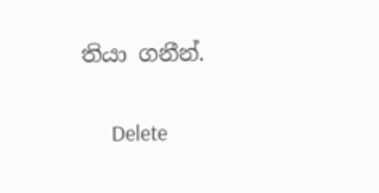තියා ගනීන්.

      Delete